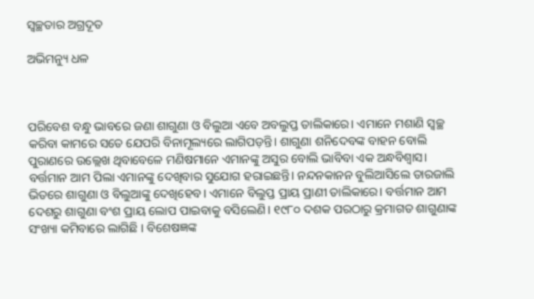ସ୍ବଚ୍ଛତାର ଅଗ୍ରଦୂତ

ଅଭିମନ୍ୟୁ ଧଳ



ପରିବେଶ ବନ୍ଧୁ ଭାବରେ ଜଣା ଶାଗୁଣା ଓ ବିଲୁଆ ଏବେ ଅବଲୁପ୍ତ ତାଲିକାରେ। ଏମାନେ ମଶାଣି ସ୍ବଚ୍ଛ କରିବା କାମରେ ସତେ ଯେପରି ବିନାମୂଲ୍ୟରେ ଲାଗିପଡ଼ନ୍ତି। ଶାଗୁଣା ଶନିଦେବଙ୍କ ବାହନ ବୋଲି ପୁରାଣରେ ଉଲ୍ଲେଖ ଥିବାବେଳେ ମଣିଷମାନେ ଏମାନଙ୍କୁ ଅସୁର ବୋଲି ଭାବିବା ଏକ ଅନ୍ଧବିଶ୍ୱାସ। ବର୍ତ୍ତମାନ ଆମ ପିଲା ଏମାନଙ୍କୁ ଦେଖିବାର ସୁଯୋଗ ହରାଇଛନ୍ତି। ନନ୍ଦନକାନନ ବୁଲିଆସିଲେ ତାରଜାଲି ଭିତରେ ଶାଗୁଣା ଓ ବିଲୁଆଙ୍କୁ ଦେଖିହେବ। ଏମାନେ ବିଲୁପ୍ତ ପ୍ରାୟ ପ୍ରାଣୀ ତାଲିକାରେ। ବର୍ତ୍ତମାନ ଆମ ଦେଶରୁ ଶାଗୁଣା ବଂଶ ପ୍ରାୟ ଲୋପ ପାଇବାକୁ ବସିଲେଣି। ୧୯୮୦ ଦଶକ ପରଠାରୁ କ୍ରମାଗତ ଶାଗୁଣାଙ୍କ ସଂଖ୍ୟା କମିବାରେ ଲାଗିଛି । ବିଶେଷଜ୍ଞଙ୍କ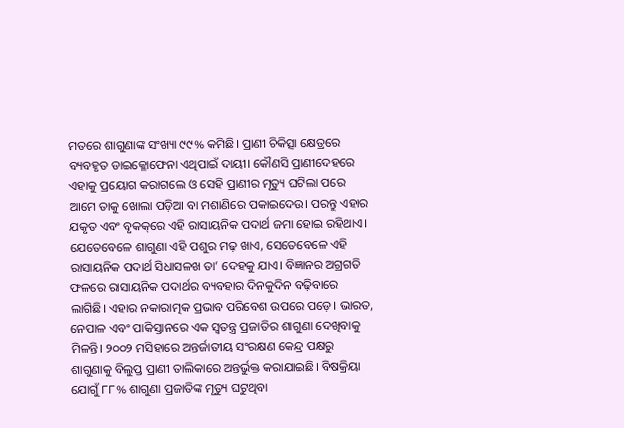ମତରେ ଶାଗୁଣାଙ୍କ ସଂଖ୍ୟା ୯୯% କମିଛି। ପ୍ରାଣୀ ଚିକିତ୍ସା କ୍ଷେତ୍ରରେ ବ୍ୟବହୃତ ଡାଇକ୍ଳୋଫେନା ଏଥିପାଇଁ ଦାୟୀ। କୌଣସି ପ୍ରାଣୀଦେହରେ ଏହାକୁ ପ୍ରୟୋଗ କରାଗଲେ ଓ ସେହି ପ୍ରାଣୀର ମୃତ୍ୟୁ ଘଟିଲା ପରେ ଆମେ ତାକୁ ଖୋଲା ପଡ଼ିଆ ବା ମଶାଣିରେ ପକାଇଦେଉ। ପରନ୍ତୁ ଏହାର ଯକୃତ ଏବଂ ବୃକକ୍‌ରେ ଏହି ରାସାୟନିକ ପଦାର୍ଥ ଜମା ହୋଇ ରହିଥାଏ। ଯେତେବେଳେ ଶାଗୁଣା ଏହି ପଶୁର ମଢ଼ ଖାଏ, ସେତେବେଳେ ଏହି ରାସାୟନିକ ପଦାର୍ଥ ସିଧାସଳଖ ତା’ ଦେହକୁ ଯାଏ। ବିଜ୍ଞାନର ଅଗ୍ରଗତି ଫଳରେ ରାସାୟନିକ ପଦାର୍ଥର ବ୍ୟବହାର ଦିନକୁଦିନ ବଢ଼ିବାରେ ଲାଗିଛି। ଏହାର ନକାରାତ୍ମକ ପ୍ରଭାବ ପରିବେଶ ଉପରେ ପଡ଼େ। ଭାରତ, ନେପାଳ ଏବଂ ପାକିସ୍ତାନରେ ଏକ ସ୍ବତନ୍ତ୍ର ପ୍ରଜାତିର ଶାଗୁଣା ଦେଖିବାକୁ ମିଳନ୍ତି। ୨୦୦୨ ମସିହାରେ ଅନ୍ତର୍ଜାତୀୟ ସଂରକ୍ଷଣ କେନ୍ଦ୍ର ପକ୍ଷରୁ ଶାଗୁଣାକୁ ବିଲୁପ୍ତ ପ୍ରାଣୀ ତାଲିକାରେ ଅନ୍ତର୍ଭୁକ୍ତ କରାଯାଇଛି। ବିଷକ୍ରିୟା ଯୋଗୁଁ ୮୮% ଶାଗୁଣା ପ୍ରଜାତିଙ୍କ ମୃତ୍ୟୁ ଘଟୁଥିବା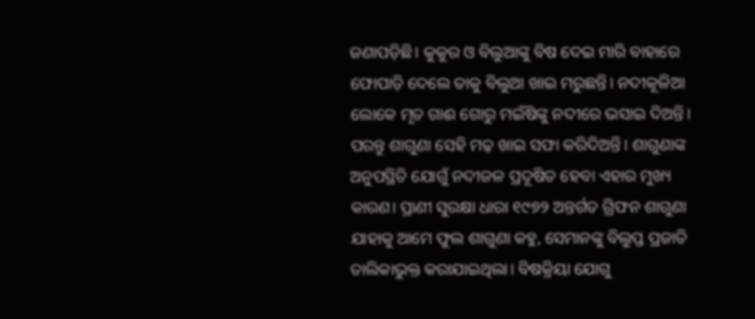ଜଣାପଡ଼ିଛି। କୁକୁର ଓ ବିଲୁଆଙ୍କୁ ବିଷ ଦେଇ ମାରି ବାହାରେ ଫୋପାଡ଼ି ଦେଲେ ତାକୁ ବିଲୁଆ ଖାଇ ମରୁଛନ୍ତି। ନଦୀକୂଳିଆ ଲୋକେ ମୃତ ଗାଈ ଗୋରୁ ମଇଁଷିଙ୍କୁ ନଦୀରେ ଭସାଇ ଦିଅନ୍ତି। ପରନ୍ତୁ ଶାଗୁଣା ସେହି ମଢ଼ ଖାଇ ସଫା କରିଦିଅନ୍ତି। ଶାଗୁଣାଙ୍କ ଅନୁପସ୍ଥିତି ଯୋଗୁଁ ନଦୀଜଳ ପ୍ରଦୂଷିତ ହେବା ଏହାର ମୁଖ୍ୟ କାରଣ। ପ୍ରାଣୀ ସୁରକ୍ଷା ଧାରା ୧୯୭୨ ଅନ୍ତର୍ଗତ ଗ୍ରିଫନ ଶାଗୁଣା ଯାହାକୁ ଆମେ ଫୁଲ ଶାଗୁଣା କହୁ, ସେମାନଙ୍କୁ ବିଲୁପ୍ତ ପ୍ରଜାତି ତାଲିକାଭୁକ୍ତ କରାଯାଇଥିଲା। ବିଷକ୍ରିୟା ଯୋଗୁ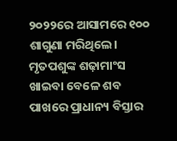୨୦୨୨ରେ ଆସାମରେ ୧୦୦ ଶାଗୁଣା ମରିଥିଲେ। ମୃତପଶୁଙ୍କ ଶଢ଼ାମାଂସ ଖାଇବା ବେଳେ ଶବ ପାଖରେ ପ୍ରାଧାନ୍ୟ ବିସ୍ତାର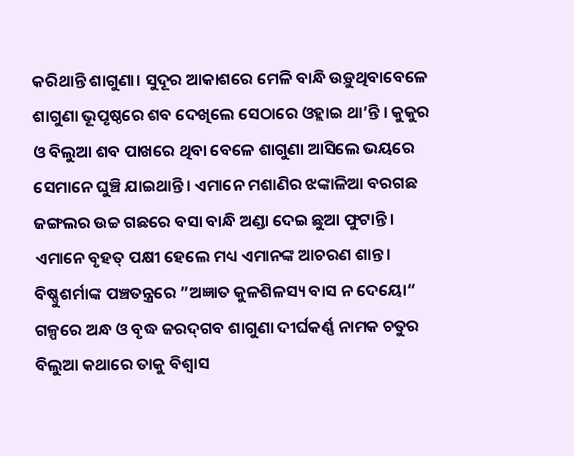କରିଥାନ୍ତି ଶାଗୁଣା। ସୁଦୂର ଆକାଶରେ ମେଳି ବାନ୍ଧି ଉଡ଼ୁଥିବାବେଳେ ଶାଗୁଣା ଭୂପୃଷ୍ଠରେ ଶବ ଦେଖିଲେ ସେଠାରେ ଓହ୍ଲାଇ ଥା’ନ୍ତି । କୁକୁର ଓ ବିଲୁଆ ଶବ ପାଖରେ ଥିବା ବେଳେ ଶାଗୁଣା ଆସିଲେ ଭୟରେ ସେମାନେ ଘୁଞ୍ଚି ଯାଇଥାନ୍ତି। ଏମାନେ ମଶାଣିର ଝଙ୍କାଳିଆ ବରଗଛ ଜଙ୍ଗଲର ଉଚ୍ଚ ଗଛରେ ବସା ବାନ୍ଧି ଅଣ୍ଡା ଦେଇ ଛୁଆ ଫୁଟାନ୍ତି। ଏମାନେ ବୃହତ୍‌ ପକ୍ଷୀ ହେଲେ ମଧ୍ୟ ଏମାନଙ୍କ ଆଚରଣ ଶାନ୍ତ। ବିଷ୍ଣୁଶର୍ମାଙ୍କ ପଞ୍ଚତନ୍ତ୍ରରେ ”ଅଜ୍ଞାତ କୁଳଶିଳସ୍ୟ ବାସ ନ ଦେୟୋ“ ଗଳ୍ପରେ ଅନ୍ଧ ଓ ବୃଦ୍ଧ ଜରଦ୍‌ଗବ ଶାଗୁଣା ଦୀର୍ଘକର୍ଣ୍ଣ ନାମକ ଚତୁର ବିଲୁଆ କଥାରେ ତାକୁ ବିଶ୍ୱାସ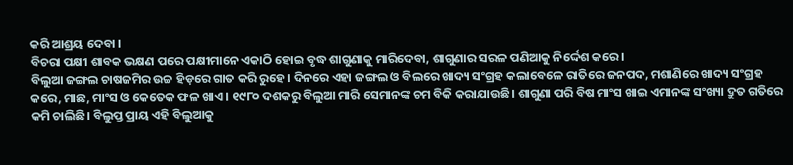କରି ଆଶ୍ରୟ ଦେବା ।
ବିଚରା ପକ୍ଷୀ ଶାବକ ଭକ୍ଷଣ ପରେ ପକ୍ଷୀମାନେ ଏକାଠି ହୋଇ ବୃଦ୍ଧ ଶାଗୁଣାକୁ ମାରିଦେବା, ଶାଗୁଣାର ସରଳ ପଣିଆକୁ ନିର୍ଦ୍ଦେଶ କରେ।
ବିଲୁଆ ଜଙ୍ଗଲ ଚାଷଜମିର ଉଚ୍ଚ ହିଡ଼ରେ ଗାତ କରି ରୁହେ। ଦିନରେ ଏହା ଜଙ୍ଗଲ ଓ ବିଲରେ ଖାଦ୍ୟ ସଂଗ୍ରହ କଲାବେଳେ ରାତିରେ ଜନପଦ, ମଶାଣିରେ ଖାଦ୍ୟ ସଂଗ୍ରହ କରେ, ମାଛ, ମାଂସ ଓ କେତେକ ଫଳ ଖାଏ। ୧୯୮୦ ଦଶକରୁ ବିଲୁଆ ମାରି ସେମାନଙ୍କ ଚମ ବିକି କରାଯାଉଛି। ଶାଗୁଣା ପରି ବିଷ ମାଂସ ଖାଇ ଏମାନଙ୍କ ସଂଖ୍ୟା ଦ୍ରୁତ ଗତିରେ କମି ଚାଲିଛି। ବିଲୁପ୍ତ ପ୍ରାୟ ଏହି ବିଲୁଆକୁ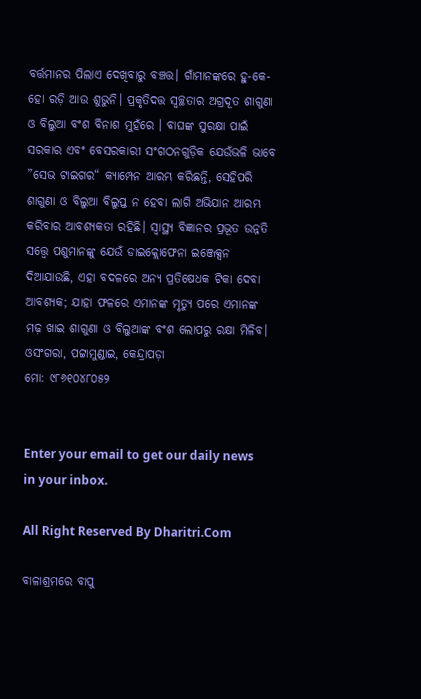ବର୍ତ୍ତମାନର ପିଲାଏ ଦେଖିବାରୁ ବଞ୍ଚତ୍ତ। ଗାଁମାନଙ୍କରେ ହୁ-କେ-ହୋ ରଡ଼ି ଆଉ ଶୁଭୁନି। ପ୍ରକୃତିଦତ୍ତ ସ୍ବଚ୍ଛତାର ଅଗ୍ରଦୂତ ଶାଗୁଣା ଓ ବିଲୁଆ ବଂଶ ବିନାଶ ମୁହଁରେ । ବାଘଙ୍କ ସୁରକ୍ଷା ପାଇଁ ସରକାର ଏବଂ ବେସରକାରୀ ସଂଗଠନଗୁଡ଼ିକ ଯେଉଁଭଳି ଭାବେ ”ସେଭ ଟାଇଗର“ କ୍ୟାମ୍ପେନ ଆରମ୍ଭ କରିଛନ୍ତି, ସେହିପରି ଶାଗୁଣା ଓ ବିଲୁଆ ବିଲୁପ୍ତ ନ ହେବା ଲାଗି ଅଭିଯାନ ଆରମ୍ଭ କରିବାର ଆବଶ୍ୟକତା ରହିଛି। ସ୍ବାସ୍ଥ୍ୟ ବିଜ୍ଞାନର ପ୍ରଭୂତ ଉନ୍ନତି ସତ୍ତ୍ୱେ ପଶୁମାନଙ୍କୁ ଯେଉଁ ଡାଇକ୍ଲୋଫେନା ଇଞ୍ଜେକ୍ସନ ଦିଆଯାଉଛି, ଏହା ବଦଳରେ ଅନ୍ୟ ପ୍ରତିଷେଧକ ଟିକା ଦେବା ଆବଶ୍ୟକ; ଯାହା ଫଳରେ ଏମାନଙ୍କ ମୃତ୍ୟୁ ପରେ ଏମାନଙ୍କ ମଢ଼ ଖାଇ ଶାଗୁଣା ଓ ବିଲୁଆଙ୍କ ବଂଶ ଲୋପରୁ ରକ୍ଷା ମିଳିବ।
ଓସଂଗରା, ପଟ୍ଟାମୁଣ୍ଡାଇ, କେନ୍ଦ୍ରାପଡ଼ା
ମୋ: ୯୮୬୧୦୪୮୦୫୨


Enter your email to get our daily news in your inbox.

All Right Reserved By Dharitri.Com

ବାଳାଶ୍ରମରେ ବାପୁ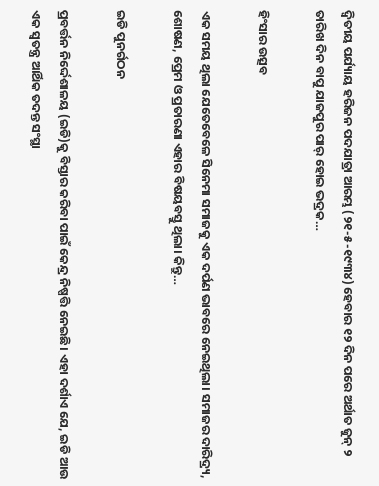ଦ୍ବିତୀୟ ପର୍ଯ୍ୟାୟ ହରିଜନ ପଦଯାତ୍ରା ଆରମ୍ଭ (୨୧-୫-୧୯୩୪) ହେବାର ୧୨ ଦିନ ପରେ ଅର୍ଥାତ ଜୁନ୍‌ ୨ ତାରିଖ ଦିନ ବାପୁ ଯାଜପୁର ପାର୍‌ ହୋଇ ଭଦ୍ରକ…

ହିଂସାର ଉତ୍ସବ

ଏକ ସମୟ ଥିଲା ଯେତେବେଳେ ସିନେମା ସମାଜକୁ ଏକ ଦର୍ପଣ ଭାବରେ ନେଇଥିଲା। ସମାଜର ଦାରିଦ୍ର୍ୟ, ଶୋଷଣ, ପ୍ରେମ ଓ ପ୍ରତାରଣା ଏହାର ବିଷୟବସ୍ତୁ ଥିଲା। କିନ୍ତୁ…

ଇଡି ପୁନର୍ଗଠନ

ପ୍ରବର୍ତ୍ତନ ନିର୍ଦ୍ଦେଶାଳୟ (ଇଡି)କୁ ବିସ୍ତାର କରିବା ପାଇଁ କେନ୍ଦ୍ର ନିଷ୍ପତ୍ତି ନେଇଛି। ଏହା ଦର୍ଶାଏ ଯେ, ଇଡି ଆଉ ଏକ ସ୍ବତନ୍ତ୍ର ଆର୍ଥିକ ତଦନ୍ତ ସଂସ୍ଥା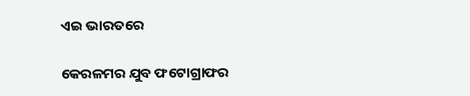ଏଇ ଭାରତରେ

କେରଳମର ଯୁବ ଫଟୋଗ୍ରାଫର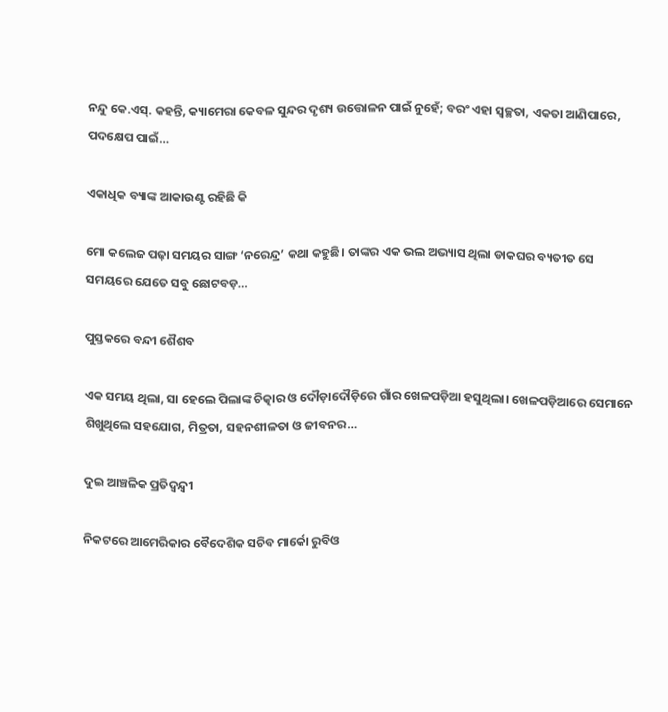ନନ୍ଦୁ କେ.ଏସ୍‌. କହନ୍ତି, କ୍ୟାମେରା କେବଳ ସୁନ୍ଦର ଦୃଶ୍ୟ ଉତ୍ତୋଳନ ପାଇଁ ନୁହେଁ; ବରଂ ଏହା ସ୍ବଚ୍ଛତା, ଏକତା ଆଣିପାରେ, ପଦକ୍ଷେପ ପାଇଁ…

ଏକାଧିକ ବ୍ୟାଙ୍କ ଆକାଉଣ୍ଟ ରହିଛି କି

ମୋ କଲେଜ ପଢ଼ା ସମୟର ସାଙ୍ଗ ‘ନରେନ୍ଦ୍ର’ କଥା କହୁଛି। ତାଙ୍କର ଏକ ଭଲ ଅଭ୍ୟାସ ଥିଲା ଡାକଘର ବ୍ୟତୀତ ସେ ସମୟରେ ଯେତେ ସବୁ ଛୋଟବଡ଼…

ପୁସ୍ତକରେ ବନ୍ଦୀ ଶୈଶବ

ଏକ ସମୟ ଥିଲା, ସା ହେଲେ ପିଲାଙ୍କ ଚିତ୍କାର ଓ ଦୌଡ଼ାଦୌଡ଼ିରେ ଗାଁର ଖେଳପଡ଼ିଆ ହସୁଥିଲା। ଖେଳପଡ଼ିଆରେ ସେମାନେ ଶିଖୁଥିଲେ ସହଯୋଗ, ମିତ୍ରତା, ସହନଶୀଳତା ଓ ଜୀବନର…

ଦୁଇ ଆଞ୍ଚଳିକ ପ୍ରତିଦ୍ୱନ୍ଦ୍ୱୀ

ନିକଟରେ ଆମେରିକାର ବୈଦେଶିକ ସଚିବ ମାର୍କୋ ରୁବିଓ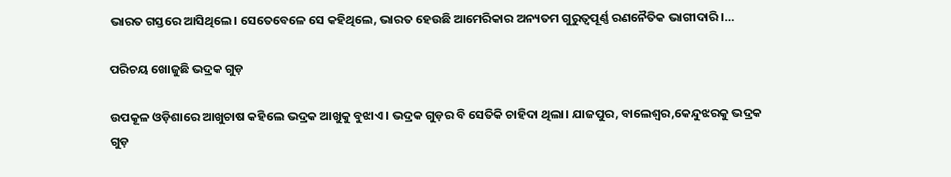ଭାରତ ଗସ୍ତରେ ଆସିଥିଲେ। ସେତେବେଳେ ସେ କହିଥିଲେ, ଭାରତ ହେଉଛି ଆମେରିକାର ଅନ୍ୟତମ ଗୁରୁତ୍ୱପୂର୍ଣ୍ଣ ରଣନୈତିକ ଭାଗୀଦାରି ।…

ପରିଚୟ ଖୋଜୁଛି ଭଦ୍ରକ ଗୁଡ଼

ଉପକୂଳ ଓଡ଼ିଶାରେ ଆଖୁଚାଷ କହିଲେ ଭଦ୍ରକ ଆଖୁକୁ ବୁଝାଏ। ଭଦ୍ରକ ଗୁଡ଼ର ବି ସେତିକି ଚାହିଦା ଥିଲା। ଯାଜପୁର, ବାଲେଶ୍ୱର,କେନ୍ଦୁଝରକୁ ଭଦ୍ରକ ଗୁଡ଼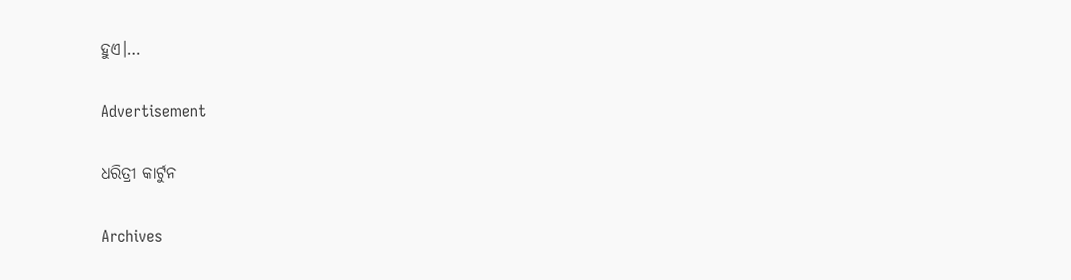ହୁଏ।…

Advertisement

ଧରିତ୍ରୀ କାର୍ଟୁନ

Archives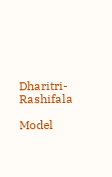Dharitri-Rashifala

Model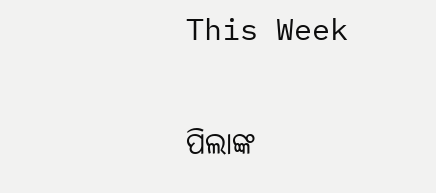This Week

ପିଲାଙ୍କ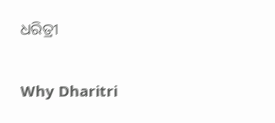ଧରିତ୍ରୀ

Why Dharitri